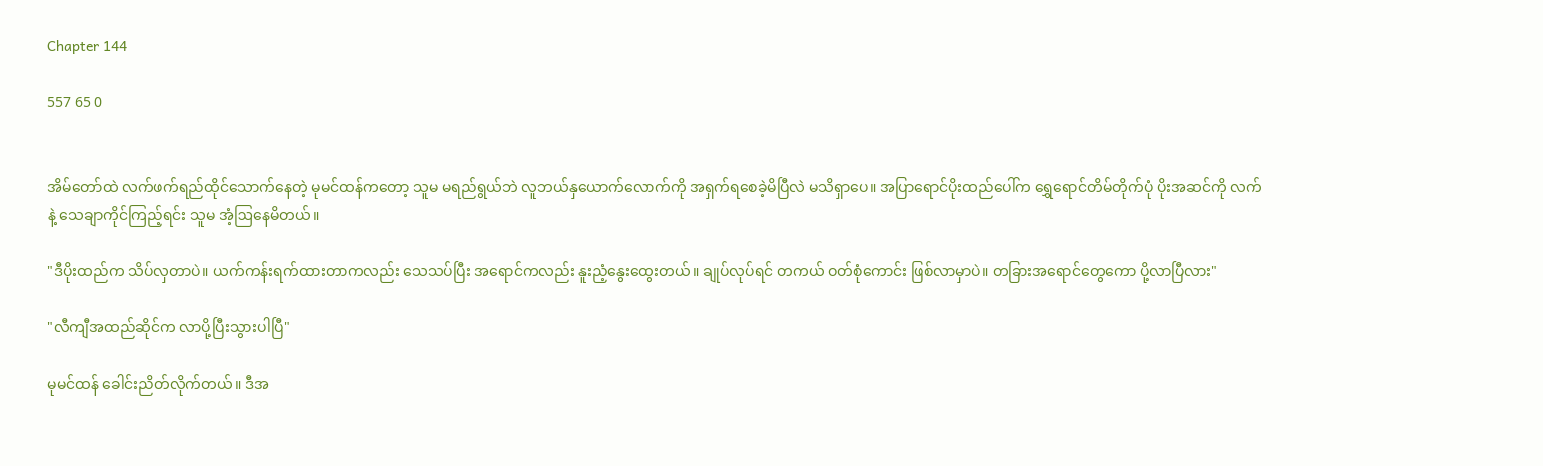Chapter 144

557 65 0


အိမ်တော်ထဲ လက်ဖက်ရည်ထိုင်သောက်နေတဲ့ မုမင်ထန်ကတော့ သူမ မရည်ရွယ်ဘဲ လူဘယ်နှယောက်လောက်ကို အရှက်ရစေခဲ့မိပြီလဲ မသိရှာပေ။ အပြာရောင်ပိုးထည်ပေါ်က ရွှေရောင်တိမ်တိုက်ပုံ ပိုးအဆင်ကို လက်နဲ့ သေချာကိုင်ကြည့်ရင်း သူမ အံ့ဩနေမိတယ်။

"ဒီပိုးထည်က သိပ်လှတာပဲ။ ယက်ကန်းရက်ထားတာကလည်း သေသပ်ပြီး အရောင်ကလည်း နူးညံ့နွေးထွေးတယ်။ ချုပ်လုပ်ရင် တကယ် ဝတ်စုံကောင်း ဖြစ်လာမှာပဲ။ တခြားအရောင်တွေကော ပို့လာပြီလား"

"လီကျီအထည်ဆိုင်က လာပို့ပြီးသွားပါပြီ"

မုမင်ထန် ခေါင်းညိတ်လိုက်တယ်။ ဒီအ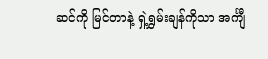ဆင်ကို မြင်တာနဲ့ ရှဲ့ရွှမ်းချန်ကိုသာ အင်္ကျီ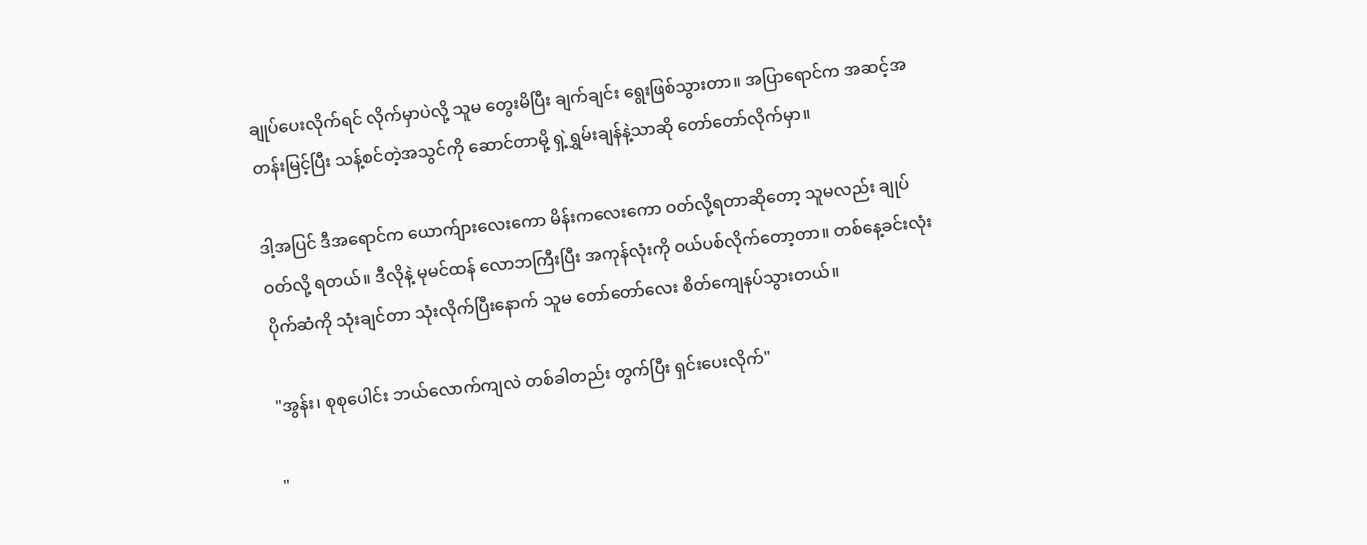ချုပ်ပေးလိုက်ရင် လိုက်မှာပဲလို့ သူမ တွေးမိပြီး ချက်ချင်း ရွေးဖြစ်သွားတာ။ အပြာရောင်က အဆင့်အတန်းမြင့်ပြီး သန့်စင်တဲ့အသွင်ကို ဆောင်တာမို့ ရှဲ့ရွှမ်းချန်နဲ့သာဆို တော်တော်လိုက်မှာ။

ဒါ့အပြင် ဒီအရောင်က ယောက်ျားလေးကော မိန်းကလေးကော ဝတ်လို့ရတာဆိုတော့ သူမလည်း ချုပ်ဝတ်လို့ ရတယ်။ ဒီလိုနဲ့ မုမင်ထန် လောဘကြီးပြီး အကုန်လုံးကို ဝယ်ပစ်လိုက်တော့တာ။ တစ်နေ့ခင်းလုံး ပိုက်ဆံကို သုံးချင်တာ သုံးလိုက်ပြီးနောက် သူမ တော်တော်လေး စိတ်ကျေနပ်သွားတယ်။

"အွန်း၊ စုစုပေါင်း ဘယ်လောက်ကျလဲ တစ်ခါတည်း တွက်ပြီး ရှင်းပေးလိုက်"

"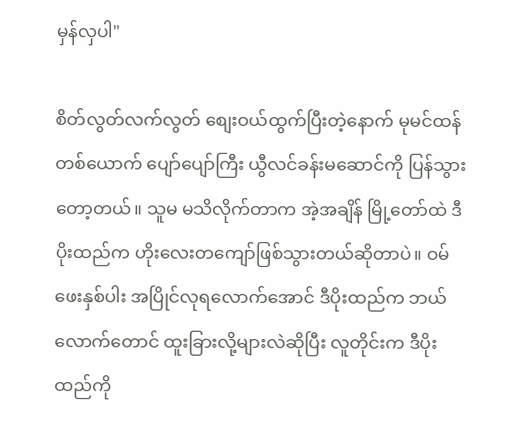မှန်လှပါ"

စိတ်လွတ်လက်လွတ် စျေးဝယ်ထွက်ပြီးတဲ့နောက် မုမင်ထန်တစ်ယောက် ပျော်ပျော်ကြီး ယွီလင်ခန်းမဆောင်ကို ပြန်သွားတော့တယ်။ သူမ မသိလိုက်တာက အဲ့အချိန် မြို့တော်ထဲ ဒီပိုးထည်က ဟိုးလေးတကျော်ဖြစ်သွားတယ်ဆိုတာပဲ။ ဝမ်ဖေးနှစ်ပါး အပြိုင်လုရလောက်အောင် ဒီပိုးထည်က ဘယ်လောက်တောင် ထူးခြားလို့များလဲဆိုပြီး လူတိုင်းက ဒီပိုးထည်ကို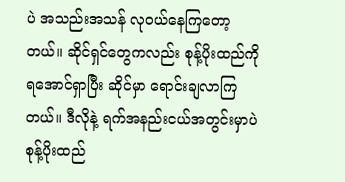ပဲ အသည်းအသန် လုဝယ်နေကြတော့တယ်။ ဆိုင်ရှင်တွေကလည်း စုန့်ပိုးထည်ကို ရအောင်ရှာပြီး ဆိုင်မှာ ရောင်းချလာကြတယ်။ ဒီလိုနဲ့ ရက်အနည်းငယ်အတွင်းမှာပဲ စုန့်ပိုးထည်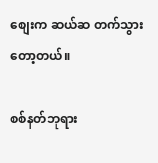စျေးက ဆယ်ဆ တက်သွားတော့တယ်။

စစ်နတ်ဘုရား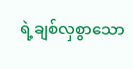ရဲ့ချစ်လှစွာသော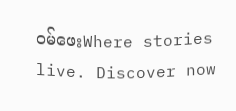ဝမ်ဖေးWhere stories live. Discover now